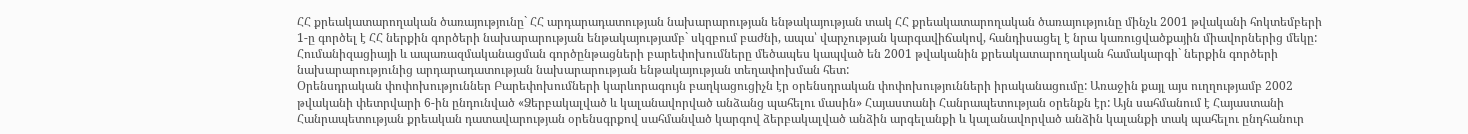ՀՀ քրեակատարողական ծառայությունը` ՀՀ արդարադատության նախարարության ենթակայության տակ ՀՀ քրեակատարողական ծառայությունը մինչև 2001 թվականի հոկտեմբերի 1-ը գործել է ՀՀ ներքին գործերի նախարարության ենթակայությամբ` սկզբում բաժնի, ապա՝ վարչության կարգավիճակով, հանդիսացել է նրա կառուցվածքային միավորներից մեկը:
Հումանիզացիայի և ապառազմականացման գործընթացների բարեփոխումները մեծապես կապված են 2001 թվականին քրեակատարողական համակարգի` ներքին գործերի նախարարությունից արդարադատության նախարարության ենթակայության տեղափոխման հետ:
Օրենսդրական փոփոխություններ Բարեփոխումների կարևորագույն բաղկացուցիչն էր օրենսդրական փոփոխությունների իրականացումը: Առաջին քայլ այս ուղղությամբ 2002 թվականի փետրվարի 6-ին ընդունված «Ձերբակալված և կալանավորված անձանց պահելու մասին» Հայաստանի Հանրապետության օրենքն էր: Այն սահմանում է Հայաստանի Հանրապետության քրեական դատավարության օրենսգրքով սահմանված կարգով ձերբակալված անձին արգելանքի և կալանավորված անձին կալանքի տակ պահելու ընդհանուր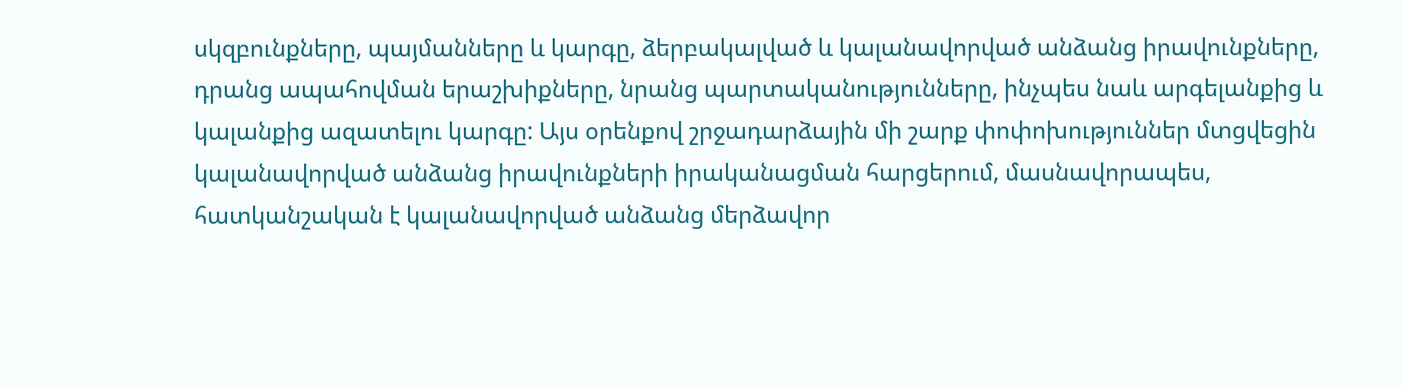սկզբունքները, պայմանները և կարգը, ձերբակալված և կալանավորված անձանց իրավունքները, դրանց ապահովման երաշխիքները, նրանց պարտականությունները, ինչպես նաև արգելանքից և կալանքից ազատելու կարգը: Այս օրենքով շրջադարձային մի շարք փոփոխություններ մտցվեցին կալանավորված անձանց իրավունքների իրականացման հարցերում, մասնավորապես, հատկանշական է կալանավորված անձանց մերձավոր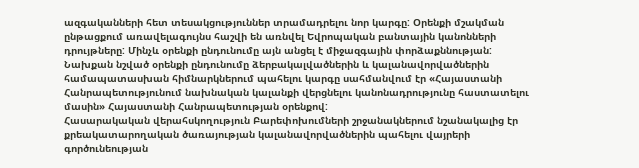ազգականների հետ տեսակցություններ տրամադրելու նոր կարգը: Օրենքի մշակման ընթացքում առավելագույնս հաշվի են առնվել Եվրոպական բանտային կանոնների դրույթները: Մինչև օրենքի ընդունումը այն անցել է միջազգային փորձաքննության: Նախքան նշված օրենքի ընդունումը ձերբակալվածներին և կալանավորվածներին համապատասխան հիմնարկներում պահելու կարգը սահմանվում էր «Հայաստանի Հանրապետությունում նախնական կալանքի վերցնելու կանոնադրությունը հաստատելու մասին» Հայաստանի Հանրապետության օրենքով:
Հասարակական վերահսկողություն Բարեփոխումների շրջանակներում նշանակալից էր քրեակատարողական ծառայության կալանավորվածներին պահելու վայրերի գործունեության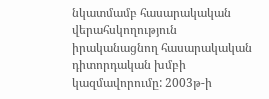նկատմամբ հասարակական վերահսկողություն իրականացնող հասարակական դիտորդական խմբի կազմավորումը: 2003թ-ի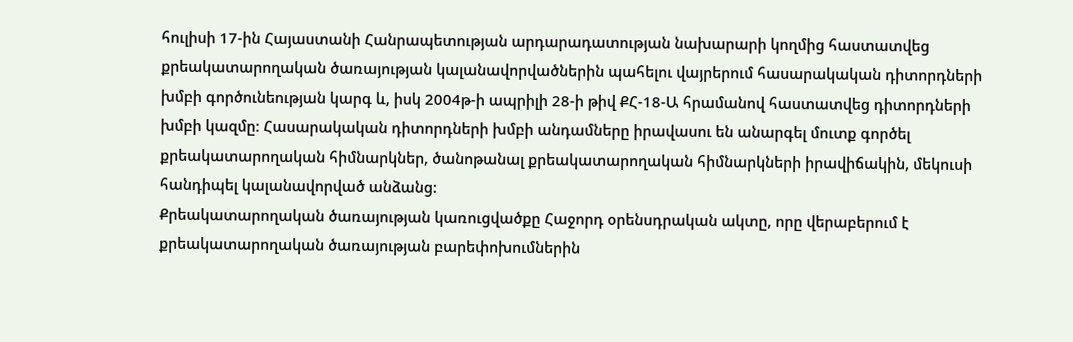հուլիսի 17-ին Հայաստանի Հանրապետության արդարադատության նախարարի կողմից հաստատվեց քրեակատարողական ծառայության կալանավորվածներին պահելու վայրերում հասարակական դիտորդների խմբի գործունեության կարգ և, իսկ 2004թ-ի ապրիլի 28-ի թիվ ՔՀ-18-Ա հրամանով հաստատվեց դիտորդների խմբի կազմը: Հասարակական դիտորդների խմբի անդամները իրավասու են անարգել մուտք գործել քրեակատարողական հիմնարկներ, ծանոթանալ քրեակատարողական հիմնարկների իրավիճակին, մեկուսի հանդիպել կալանավորված անձանց:
Քրեակատարողական ծառայության կառուցվածքը Հաջորդ օրենսդրական ակտը, որը վերաբերում է քրեակատարողական ծառայության բարեփոխումներին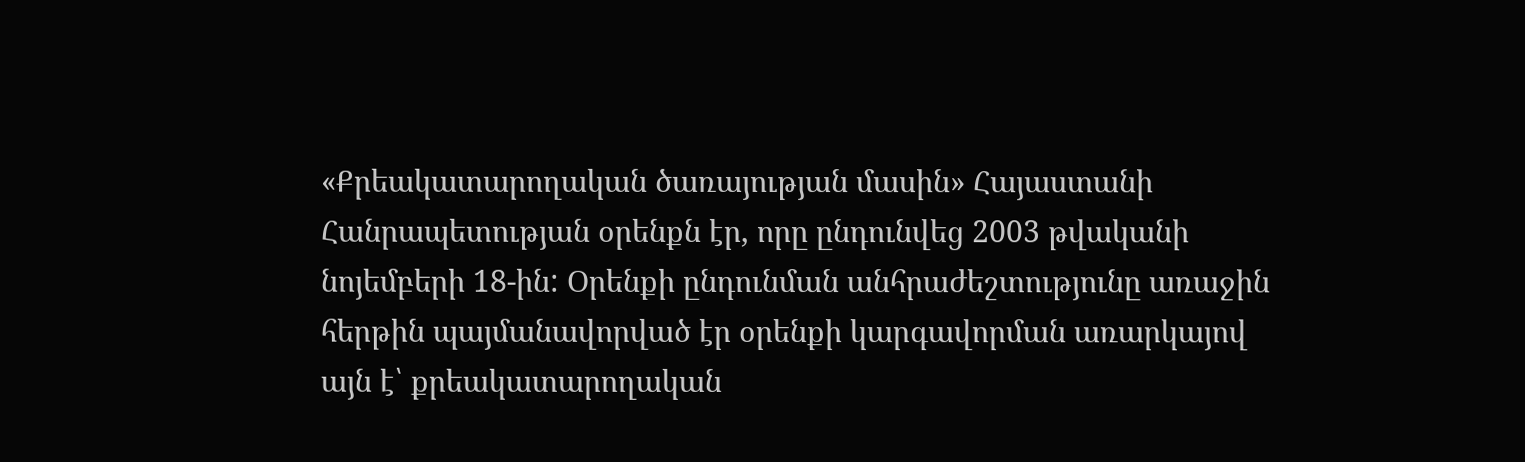«Քրեակատարողական ծառայության մասին» Հայաստանի Հանրապետության օրենքն էր, որը ընդունվեց 2003 թվականի նոյեմբերի 18-ին: Օրենքի ընդունման անհրաժեշտությունը առաջին հերթին պայմանավորված էր օրենքի կարգավորման առարկայով այն է՝ քրեակատարողական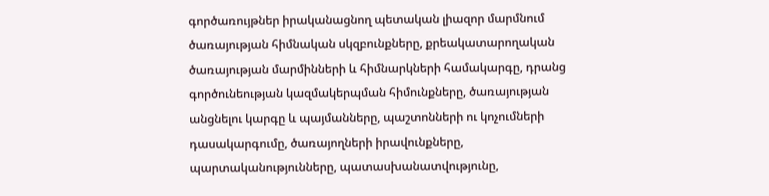գործառույթներ իրականացնող պետական լիազոր մարմնում ծառայության հիմնական սկզբունքները, քրեակատարողական ծառայության մարմինների և հիմնարկների համակարգը, դրանց գործունեության կազմակերպման հիմունքները, ծառայության անցնելու կարգը և պայմանները, պաշտոնների ու կոչումների դասակարգումը, ծառայողների իրավունքները, պարտականությունները, պատասխանատվությունը,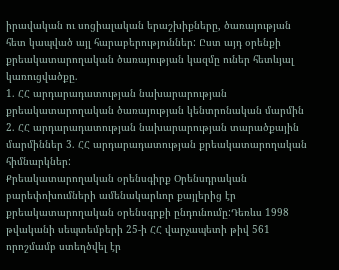իրավական ու սոցիալական երաշխիքները, ծառայության հետ կապված այլ հարաբերություններ: Ըստ այդ օրենքի քրեակատարողական ծառայության կազմը ուներ հետևյալ կառուցվածքը.
1. ՀՀ արդարադատության նախարարության քրեակատարողական ծառայության կենտրոնական մարմին 2. ՀՀ արդարադատության նախարարության տարածքային մարմիններ 3. ՀՀ արդարադատության քրեակատարողական հիմնարկներ:
Քրեակատարողական օրենսգիրք Օրենսդրական բարեփոխումների ամենակարևոր քայլերից էր քրեակատարողական օրենսգրքի ընդունումը:Դեռևս 1998 թվականի սեպտեմբերի 25-ի ՀՀ վարչապետի թիվ 561 որոշմամբ ստեղծվել էր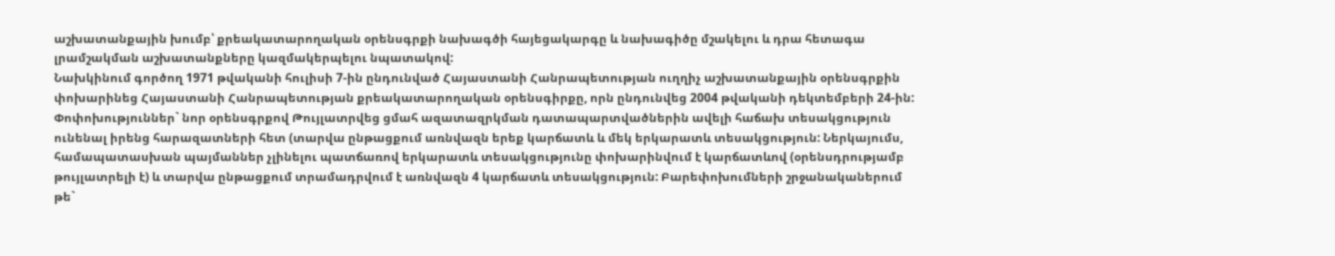աշխատանքային խումբ՝ քրեակատարողական օրենսգրքի նախագծի հայեցակարգը և նախագիծը մշակելու և դրա հետագա լրամշակման աշխատանքները կազմակերպելու նպատակով:
Նախկինում գործող 1971 թվականի հուլիսի 7-ին ընդունված Հայաստանի Հանրապետության ուղղիչ աշխատանքային օրենսգրքին փոխարինեց Հայաստանի Հանրապետության քրեակատարողական օրենսգիրքը, որն ընդունվեց 2004 թվականի դեկտեմբերի 24-ին:
Փոփոխություններ` նոր օրենսգրքով Թույլատրվեց ցմահ ազատազրկման դատապարտվածներին ավելի հաճախ տեսակցություն ունենալ իրենց հարազատների հետ (տարվա ընթացքում առնվազն երեք կարճատև և մեկ երկարատև տեսակցություն: Ներկայումս, համապատասխան պայմաններ չլինելու պատճառով երկարատև տեսակցությունը փոխարինվում է կարճատևով (օրենսդրությամբ թույլատրելի է) և տարվա ընթացքում տրամադրվում է առնվազն 4 կարճատև տեսակցություն: Բարեփոխումների շրջանականերում թե`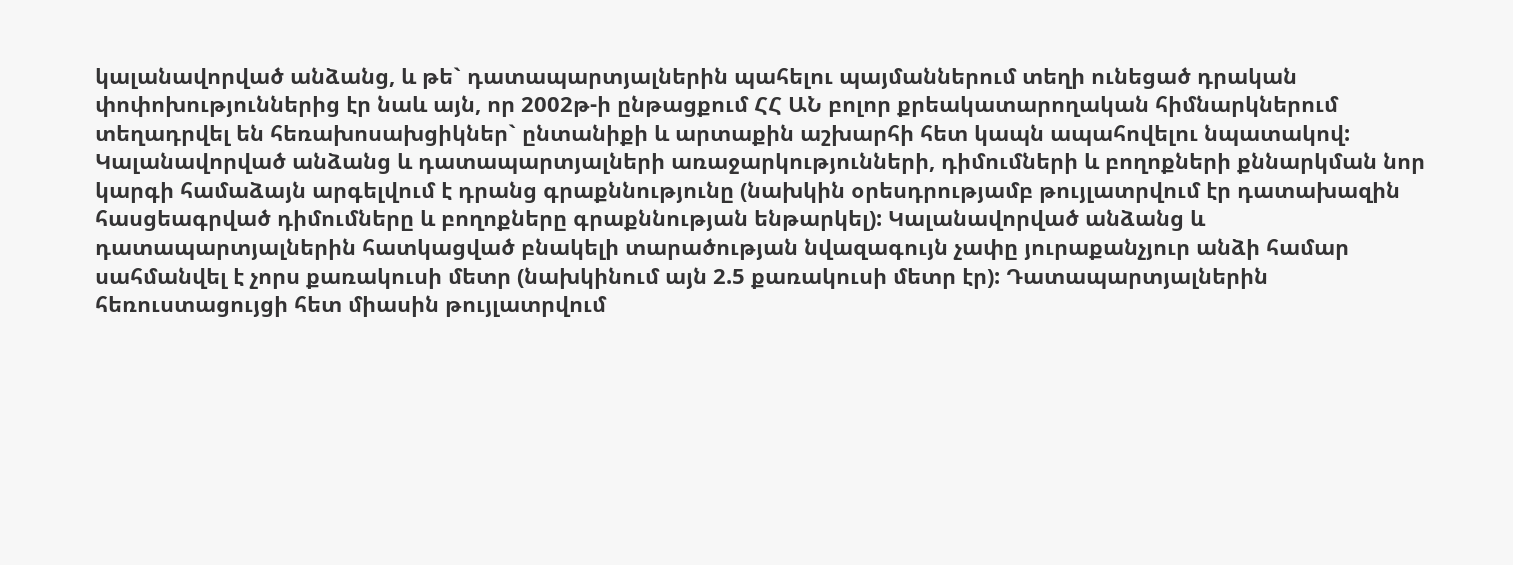կալանավորված անձանց, և թե` դատապարտյալներին պահելու պայմաններում տեղի ունեցած դրական փոփոխություններից էր նաև այն, որ 2002թ-ի ընթացքում ՀՀ ԱՆ բոլոր քրեակատարողական հիմնարկներում տեղադրվել են հեռախոսախցիկներ` ընտանիքի և արտաքին աշխարհի հետ կապն ապահովելու նպատակով: Կալանավորված անձանց և դատապարտյալների առաջարկությունների, դիմումների և բողոքների քննարկման նոր կարգի համաձայն արգելվում է դրանց գրաքննությունը (նախկին օրեսդրությամբ թույլատրվում էր դատախազին հասցեագրված դիմումները և բողոքները գրաքննության ենթարկել): Կալանավորված անձանց և դատապարտյալներին հատկացված բնակելի տարածության նվազագույն չափը յուրաքանչյուր անձի համար սահմանվել է չորս քառակուսի մետր (նախկինում այն 2.5 քառակուսի մետր էր): Դատապարտյալներին հեռուստացույցի հետ միասին թույլատրվում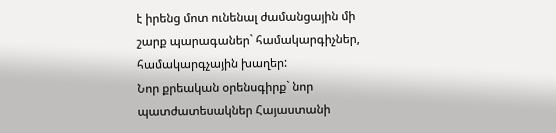է իրենց մոտ ունենալ ժամանցային մի շարք պարագաներ` համակարգիչներ, համակարգչային խաղեր:
Նոր քրեական օրենսգիրք` նոր պատժատեսակներ Հայաստանի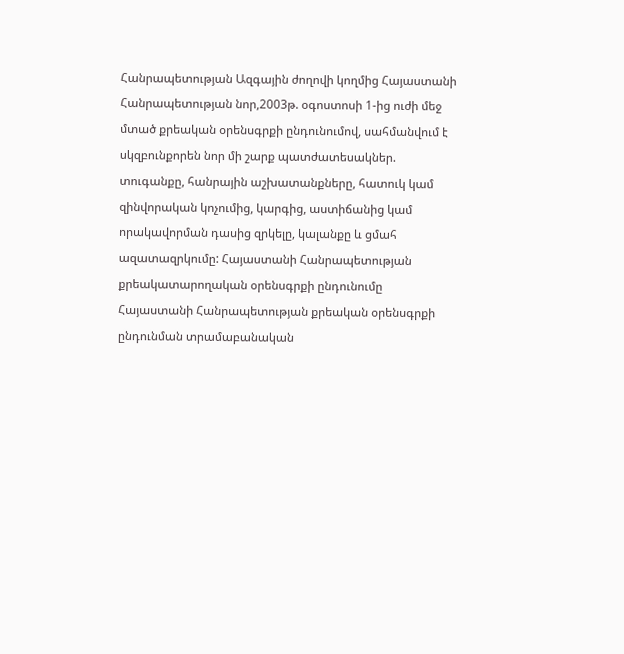Հանրապետության Ազգային ժողովի կողմից Հայաստանի Հանրապետության նոր,2003թ. օգոստոսի 1-ից ուժի մեջ մտած քրեական օրենսգրքի ընդունումով, սահմանվում է սկզբունքորեն նոր մի շարք պատժատեսակներ. տուգանքը, հանրային աշխատանքները, հատուկ կամ զինվորական կոչումից, կարգից, աստիճանից կամ որակավորման դասից զրկելը, կալանքը և ցմահ ազատազրկումը: Հայաստանի Հանրապետության քրեակատարողական օրենսգրքի ընդունումը Հայաստանի Հանրապետության քրեական օրենսգրքի ընդունման տրամաբանական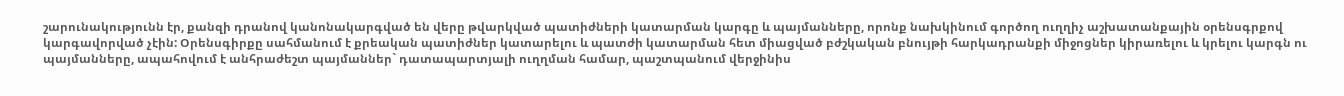շարունակությունն էր, քանզի դրանով կանոնակարգված են վերը թվարկված պատիժների կատարման կարգը և պայմանները, որոնք նախկինում գործող ուղղիչ աշխատանքային օրենսգրքով կարգավորված չէին: Օրենսգիրքը սահմանում է քրեական պատիժներ կատարելու և պատժի կատարման հետ միացված բժշկական բնույթի հարկադրանքի միջոցներ կիրառելու և կրելու կարգն ու պայմանները, ապահովում է անհրաժեշտ պայմաններ` դատապարտյալի ուղղման համար, պաշտպանում վերջինիս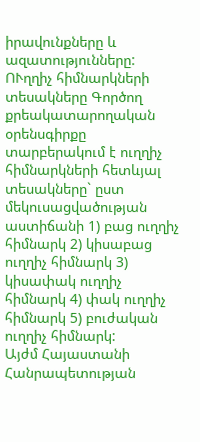իրավունքները և ազատությունները:
ՈՒղղիչ հիմնարկների տեսակները Գործող քրեակատարողական օրենսգիրքը տարբերակում է ուղղիչ հիմնարկների հետևյալ տեսակները` ըստ մեկուսացվածության աստիճանի 1) բաց ուղղիչ հիմնարկ 2) կիսաբաց ուղղիչ հիմնարկ 3) կիսափակ ուղղիչ հիմնարկ 4) փակ ուղղիչ հիմնարկ 5) բուժական ուղղիչ հիմնարկ:
Այժմ Հայաստանի Հանրապետության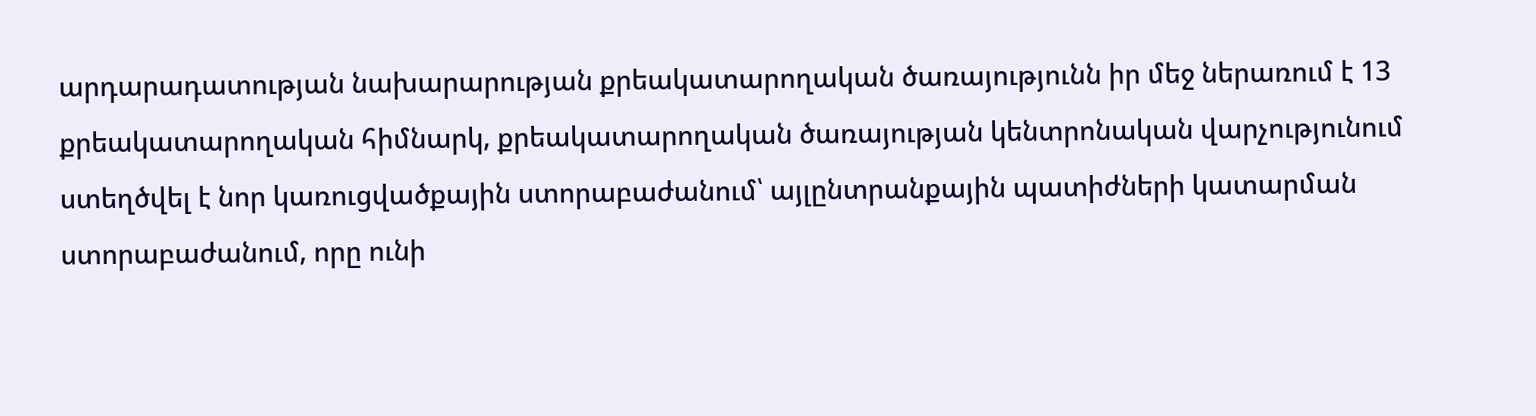արդարադատության նախարարության քրեակատարողական ծառայությունն իր մեջ ներառում է 13 քրեակատարողական հիմնարկ, քրեակատարողական ծառայության կենտրոնական վարչությունում ստեղծվել է նոր կառուցվածքային ստորաբաժանում՝ այլընտրանքային պատիժների կատարման ստորաբաժանում, որը ունի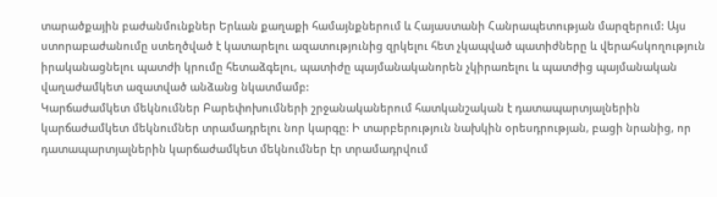տարածքային բաժանմունքներ Երևան քաղաքի համայնքներում և Հայաստանի Հանրապետության մարզերում: Այս ստորաբաժանումը ստեղծված է կատարելու ազատությունից զրկելու հետ չկապված պատիժները և վերահսկողություն իրականացնելու պատժի կրումը հետաձգելու, պատիժը պայմանականորեն չկիրառելու և պատժից պայմանական վաղաժամկետ ազատված անձանց նկատմամբ:
Կարճաժամկետ մեկնումներ Բարեփոխումների շրջանականերում հատկանշական է դատապարտյալներին կարճաժամկետ մեկնումներ տրամադրելու նոր կարգը: Ի տարբերություն նախկին օրեսդրության, բացի նրանից, որ դատապարտյալներին կարճաժամկետ մեկնումներ էր տրամադրվում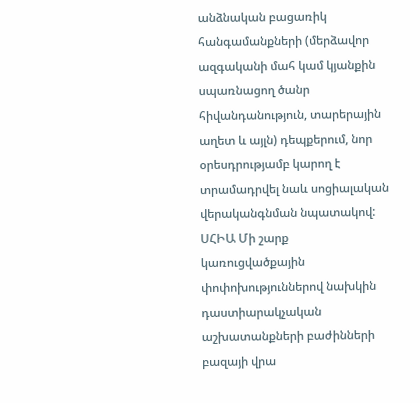անձնական բացառիկ հանգամանքների (մերձավոր ազգականի մահ կամ կյանքին սպառնացող ծանր հիվանդանություն, տարերային աղետ և այլն) դեպքերում, նոր օրեսդրությամբ կարող է տրամադրվել նաև սոցիալական վերականգնման նպատակով:
ՍՀԻԱ Մի շարք կառուցվածքային փոփոխություններով նախկին դաստիարակչական աշխատանքների բաժինների բազայի վրա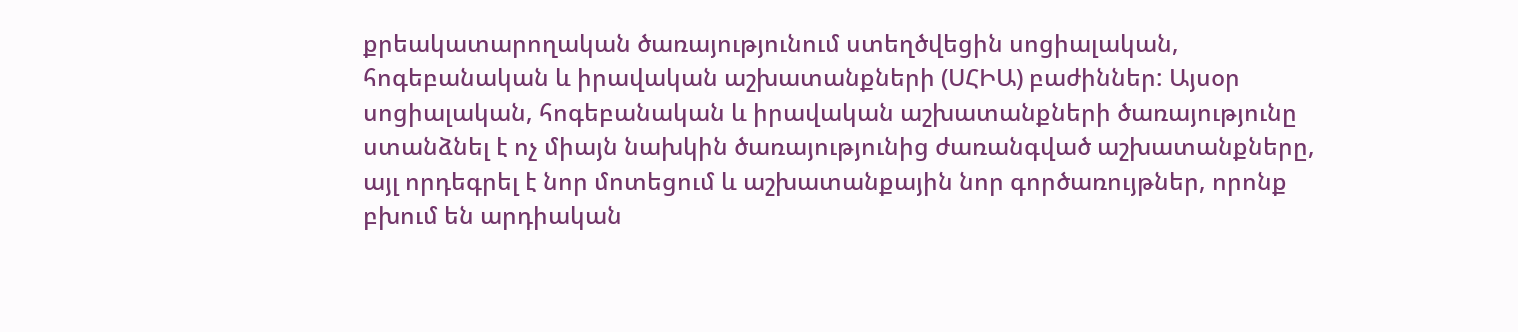քրեակատարողական ծառայությունում ստեղծվեցին սոցիալական, հոգեբանական և իրավական աշխատանքների (ՍՀԻԱ) բաժիններ: Այսօր սոցիալական, հոգեբանական և իրավական աշխատանքների ծառայությունը ստանձնել է ոչ միայն նախկին ծառայությունից ժառանգված աշխատանքները, այլ որդեգրել է նոր մոտեցում և աշխատանքային նոր գործառույթներ, որոնք բխում են արդիական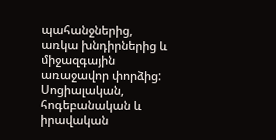պահանջներից, առկա խնդիրներից և միջազգային առաջավոր փորձից: Սոցիալական, հոգեբանական և իրավական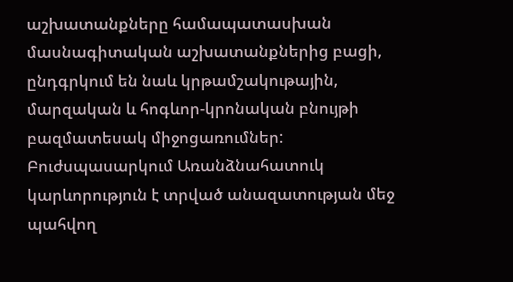աշխատանքները համապատասխան մասնագիտական աշխատանքներից բացի, ընդգրկում են նաև կրթամշակութային, մարզական և հոգևոր-կրոնական բնույթի բազմատեսակ միջոցառումներ:
Բուժսպասարկում Առանձնահատուկ կարևորություն է տրված անազատության մեջ պահվող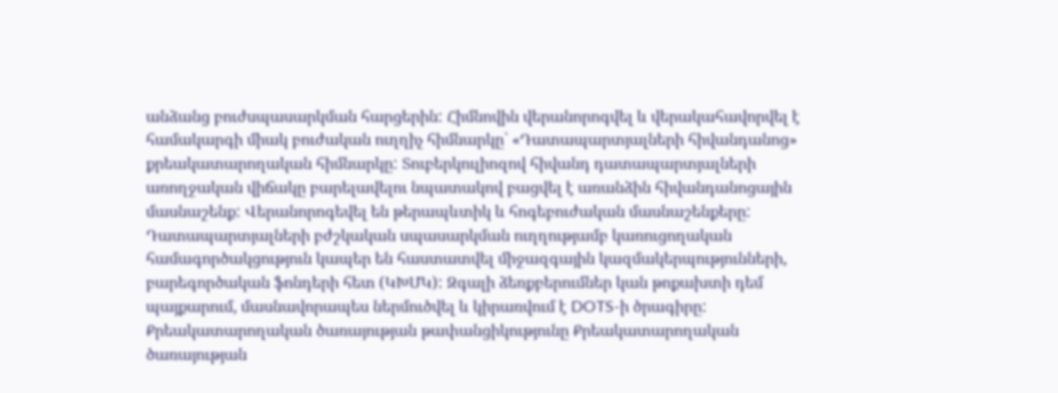անձանց բուժսպասարկման հարցերին: Հիմնովին վերանորոգվել և վերակահավորվել է համակարգի միակ բուժական ուղղիչ հիմնարկը` «Դատապարտյալների հիվանդանոց» քրեակատարողական հիմնարկը: Տուբերկուլիոզով հիվանդ դատապարտյալների առողջական վիճակը բարելավելու նպատակով բացվել է առանձին հիվանդանոցային մասնաշենք: Վերանորոգեվել են թերապևտիկ և հոգեբուժական մասնաշենքերը:
Դատապարտյալների բժշկական սպասարկման ուղղությամբ կառուցողական համագործակցություն կապեր են հաստատվել միջազգային կազմակերպությունների, բարեգործական ֆոնդերի հետ (ԿԽՄԿ): Զգալի ձեռքբերումներ կան թոքախտի դեմ պայքարում, մասնավորապես ներմուծվել և կիրառվում է DOTS-ի ծրագիրը:
Քրեակատարողական ծառայության թափանցիկությունը Քրեակատարողական ծառայության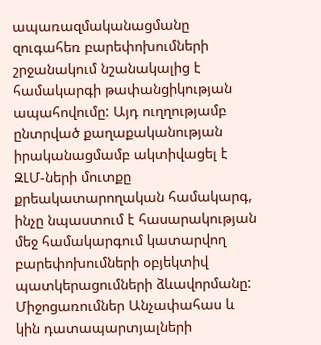ապառազմականացմանը զուգահեռ բարեփոխումների շրջանակում նշանակալից է համակարգի թափանցիկության ապահովումը: Այդ ուղղությամբ ընտրված քաղաքականության իրականացմամբ ակտիվացել է ԶԼՄ-ների մուտքը քրեակատարողական համակարգ, ինչը նպաստում է հասարակության մեջ համակարգում կատարվող բարեփոխումների օբյեկտիվ պատկերացումների ձևավորմանը:
Միջոցառումներ Անչափահաս և կին դատապարտյալների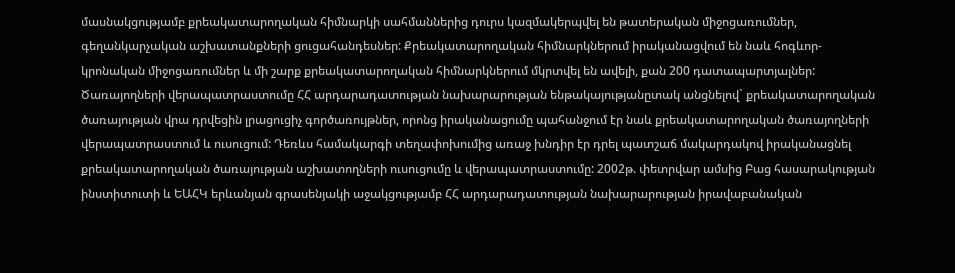մասնակցությամբ քրեակատարողական հիմնարկի սահմաններից դուրս կազմակերպվել են թատերական միջոցառումներ, գեղանկարչական աշխատանքների ցուցահանդեսներ: Քրեակատարողական հիմնարկներում իրականացվում են նաև հոգևոր-կրոնական միջոցառումներ և մի շարք քրեակատարողական հիմնարկներում մկրտվել են ավելի, քան 200 դատապարտյալներ:
Ծառայողների վերապատրաստումը ՀՀ արդարադատության նախարարության ենթակայությանըտակ անցնելով` քրեակատարողական ծառայության վրա դրվեցին լրացուցիչ գործառույթներ, որոնց իրականացումը պահանջում էր նաև քրեակատարողական ծառայողների վերապատրաստում և ուսուցում: Դեռևս համակարգի տեղափոխումից առաջ խնդիր էր դրել պատշաճ մակարդակով իրականացնել քրեակատարողական ծառայության աշխատողների ուսուցումը և վերապատրաստումը: 2002թ. փետրվար ամսից Բաց հասարակության ինստիտուտի և ԵԱՀԿ երևանյան գրասենյակի աջակցությամբ ՀՀ արդարադատության նախարարության իրավաբանական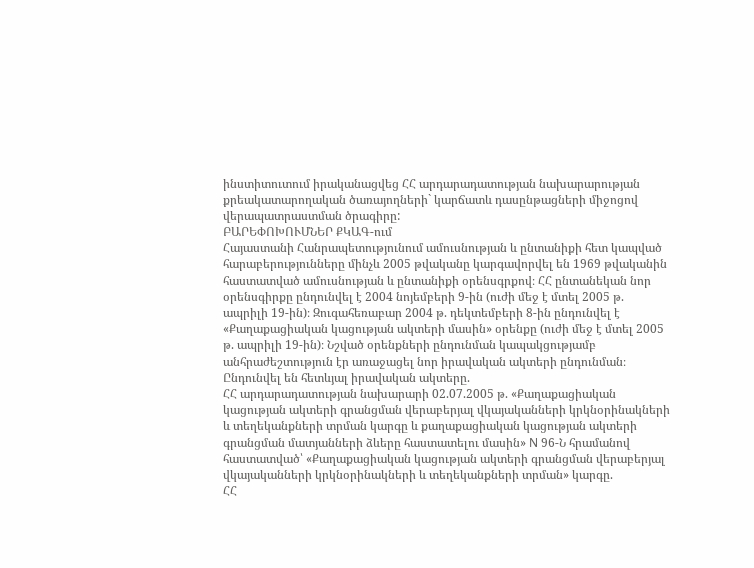ինստիտուտում իրականացվեց ՀՀ արդարադատության նախարարության քրեակատարողական ծառայողների` կարճատև դասընթացների միջոցով վերապատրաստման ծրագիրը:
ԲԱՐԵՓՈԽՈՒՄՆԵՐ ՔԿԱԳ-ում
Հայաստանի Հանրապետությունում ամուսնության և ընտանիքի հետ կապված հարաբերությունները մինչև 2005 թվականը կարգավորվել են 1969 թվականին հաստատված ամուսնության և ընտանիքի օրենսգրքով։ ՀՀ ընտանեկան նոր օրենսգիրքը ընդունվել է 2004 նոյեմբերի 9-ին (ուժի մեջ է մտել 2005 թ. ապրիլի 19-ին)։ Զուգահեռաբար 2004 թ. դեկտեմբերի 8-ին ընդունվել է «Քաղաքացիական կացության ակտերի մասին» օրենքը (ուժի մեջ է մտել 2005 թ. ապրիլի 19-ին)։ Նշված օրենքների ընդունման կապակցությամբ անհրաժեշտություն էր առաջացել նոր իրավական ակտերի ընդունման։
Ընդունվել են հետևյալ իրավական ակտերը.
ՀՀ արդարադատության նախարարի 02.07.2005 թ. «Քաղաքացիական կացության ակտերի գրանցման վերաբերյալ վկայականների կրկնօրինակների և տեղեկանքների տրման կարգը և քաղաքացիական կացության ակտերի գրանցման մատյանների ձևերը հաստատելու մասին» N 96-Ն հրամանով հաստատված՝ «Քաղաքացիական կացության ակտերի գրանցման վերաբերյալ վկայականների կրկնօրինակների և տեղեկանքների տրման» կարգը.
ՀՀ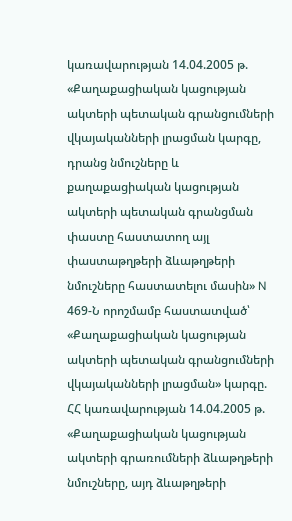կառավարության 14.04.2005 թ. «Քաղաքացիական կացության ակտերի պետական գրանցումների վկայականների լրացման կարգը, դրանց նմուշները և քաղաքացիական կացության ակտերի պետական գրանցման փաստը հաստատող այլ փաստաթղթերի ձևաթղթերի նմուշները հաստատելու մասին» N 469-Ն որոշմամբ հաստատված՝ «Քաղաքացիական կացության ակտերի պետական գրանցումների վկայականների լրացման» կարգը.
ՀՀ կառավարության 14.04.2005 թ. «Քաղաքացիական կացության ակտերի գրառումների ձևաթղթերի նմուշները, այդ ձևաթղթերի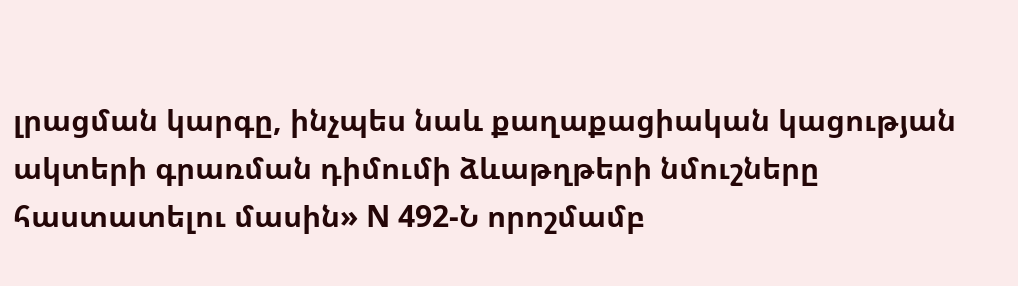լրացման կարգը, ինչպես նաև քաղաքացիական կացության ակտերի գրառման դիմումի ձևաթղթերի նմուշները հաստատելու մասին» N 492-Ն որոշմամբ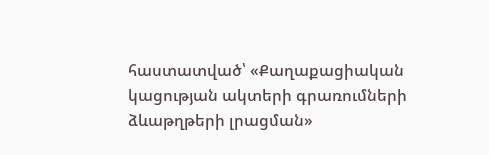հաստատված՝ «Քաղաքացիական կացության ակտերի գրառումների ձևաթղթերի լրացման»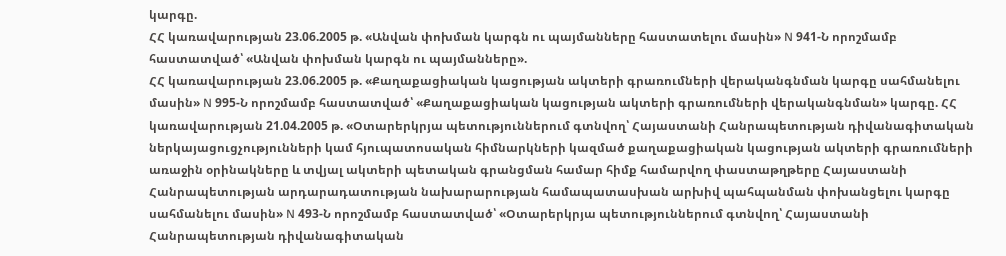կարգը.
ՀՀ կառավարության 23.06.2005 թ. «Անվան փոխման կարգն ու պայմանները հաստատելու մասին» N 941-Ն որոշմամբ հաստատված՝ «Անվան փոխման կարգն ու պայմանները».
ՀՀ կառավարության 23.06.2005 թ. «Քաղաքացիական կացության ակտերի գրառումների վերականգնման կարգը սահմանելու մասին» N 995-Ն որոշմամբ հաստատված՝ «Քաղաքացիական կացության ակտերի գրառումների վերականգնման» կարգը. ՀՀ կառավարության 21.04.2005 թ. «Օտարերկրյա պետություններում գտնվող՝ Հայաստանի Հանրապետության դիվանագիտական ներկայացուցչությունների կամ հյուպատոսական հիմնարկների կազմած քաղաքացիական կացության ակտերի գրառումների առաջին օրինակները և տվյալ ակտերի պետական գրանցման համար հիմք համարվող փաստաթղթերը Հայաստանի Հանրապետության արդարադատության նախարարության համապատասխան արխիվ պահպանման փոխանցելու կարգը սահմանելու մասին» N 493-Ն որոշմամբ հաստատված՝ «Օտարերկրյա պետություններում գտնվող՝ Հայաստանի Հանրապետության դիվանագիտական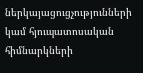ներկայացուցչությունների կամ հյուպատոսական հիմնարկների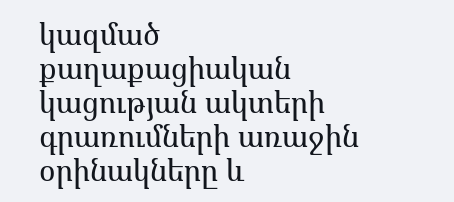կազմած քաղաքացիական կացության ակտերի գրառումների առաջին օրինակները և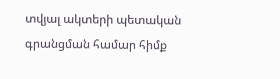տվյալ ակտերի պետական գրանցման համար հիմք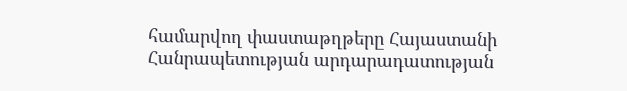համարվող փաստաթղթերը Հայաստանի Հանրապետության արդարադատության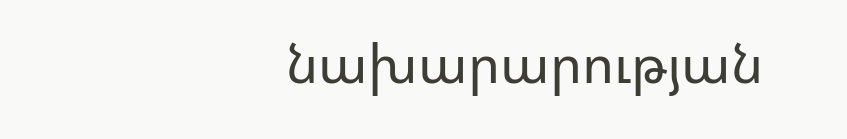նախարարության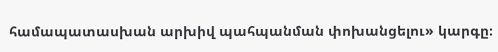համապատասխան արխիվ պահպանման փոխանցելու» կարգը։